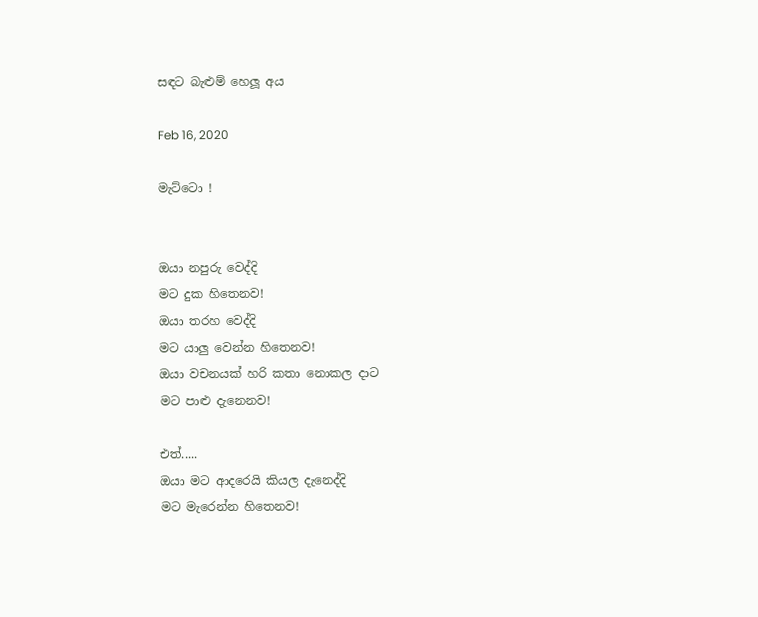සඳට බැළුම් හෙලූ අය

Feb 16, 2020

මැට්ටො !


ඔයා නපුරු වෙද්දි
මට දුක හිතෙනව!
ඔයා තරහ වෙද්දි
මට යාලු වෙන්න හිතෙනව!
ඔයා වචනයක් හරි කතා නොකල දාට
මට පාළු දැනෙනව!

එත්.....
ඔයා මට ආදරෙයි කියල දැනෙද්දි
මට මැරෙන්න හිතෙනව!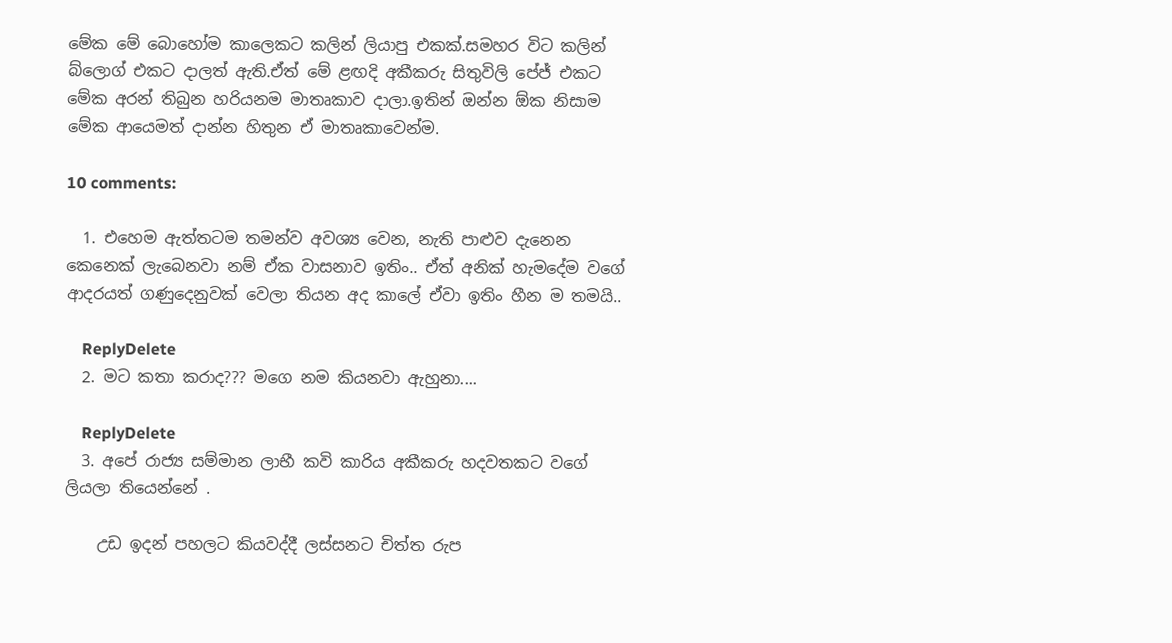මේක මේ බොහෝම කාලෙකට කලින් ලියාපු එකක්.සමහර විට කලින් බ්ලොග් එකට දාලත් ඇති.ඒත් මේ ළඟදි අකීකරු සිතුවිලි පේජ් එකට මේක අරන් තිබුන හරියනම මාතෘකාව දාලා.ඉතින් ඔන්න ඕක නිසාම මේක ආයෙමත් දාන්න හිතුන ඒ මාතෘකාවෙන්ම.

10 comments:

  1. එහෙම ඇත්තටම තමන්ව අවශ්‍ය වෙන, නැති පාළුව දැනෙන කෙනෙක් ලැබෙනවා නම් ඒක වාසනාව ඉතිං.. ඒත් අනික් හැමදේම වගේ ආදරයත් ගණුදෙනුවක් වෙලා තියන අද කාලේ ඒවා ඉතිං හීන ම තමයි..

    ReplyDelete
  2. මට කතා කරාද??? මගෙ නම කියනවා ඇහුනා....

    ReplyDelete
  3. අපේ රාජ්‍ය සම්මාන ලාභී කවි කාරිය අකීකරු හදවතකට වගේ ලියලා තියෙන්නේ .

    උඩ ඉදන් පහලට කියවද්දී ලස්සනට චිත්ත රුප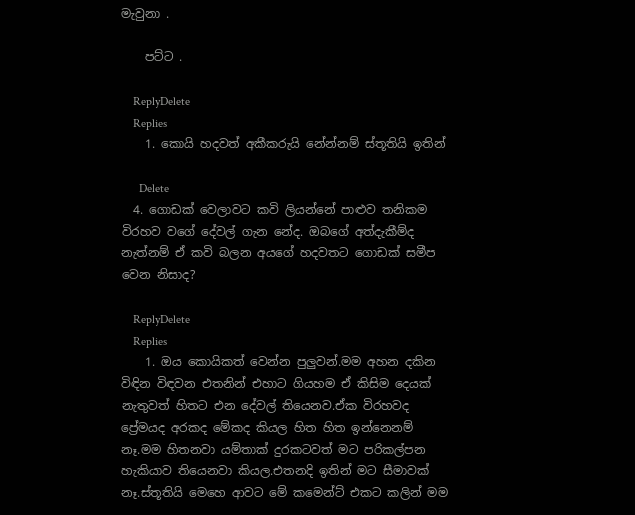මැවුනා .

    පට්ට .

    ReplyDelete
    Replies
    1. කොයි හදවත් අකීකරුයි නේන්නම් ස්තූතියි ඉතින්

      Delete
  4. ගොඩක් වෙලාවට කවි ලියන්නේ පාළුව තනිකම විරහව වගේ දේවල් ගැන නේද. ඔබගේ අත්දැකීම්ද නැත්නම් ඒ කවි බලන අයගේ හදවතට ගොඩක් සමීප වෙන නිසාද?

    ReplyDelete
    Replies
    1. ඔය කොයිකත් වෙන්න පුලුවන්.මම අහන දකින විඳින විඳවන එතනින් එහාට ගියහම ඒ කිසිම දෙයක් නැතුවත් හිතට එන දේවල් තියෙනව.ඒක විරහවද ප්‍රේමයද අරකද මේකද කියල හිත හිත ඉන්නෙනම් නෑ.මම හිතනවා යම්තාක් දුරකටවත් මට පරිකල්පන හැකියාව තියෙනවා කියල.එතනදි ඉතින් මට සීමාවක් නෑ.ස්තූතියි මෙහෙ ආවට මේ කමෙන්ට් එකට කලින් මම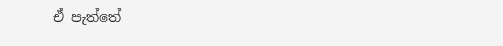ඒ පැත්තේ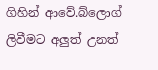ගිහින් ආවේ.බ්ලොග් ලිවීමට අලුත් උනත්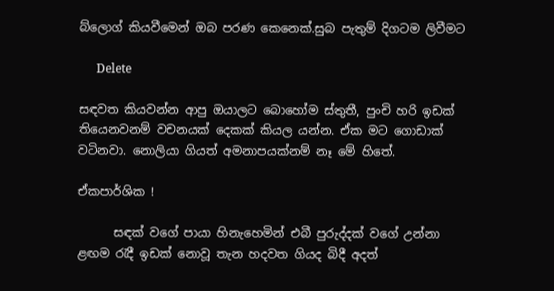බ්ලොග් කියවීමෙන් ඔබ පරණ කෙනෙක්.සුබ පැතුම් දිගටම ලිවීමට

      Delete

සඳවත කියවන්න ආපු ඔයාලට බොහෝම ස්තුතී, පුංචි හරි ඉඩක් තියෙනවනම් වචනයක් දෙකක් කියල යන්න. ඒක මට ගොඩාක් වටිනවා. නොලියා ගියත් අමනාපයක්නම් නෑ මේ හිතේ.

ඒකපාර්ශික !

      සඳක් වගේ පායා හිනැහෙමින් එබී පුරුද්දක් වගේ උන්නා ළඟම රැදී ඉඩක් නොවූ තැන හදවත ගියද බිදී අදත්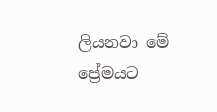ලියනවා මේ ප්‍රේමයට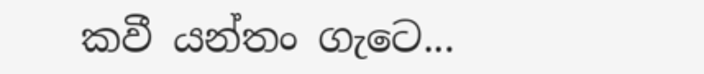කවී යන්තං ගැටෙ...